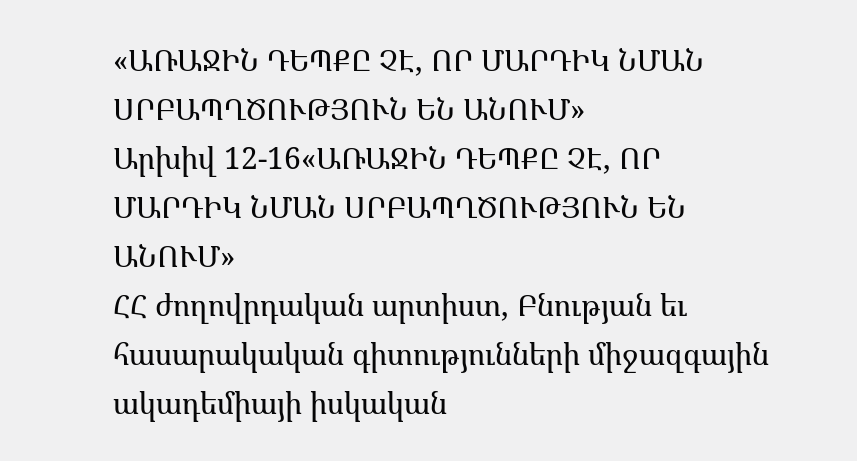«ԱՌԱՋԻՆ ԴԵՊՔԸ ՉԷ, ՈՐ ՄԱՐԴԻԿ ՆՄԱՆ ՍՐԲԱՊՂԾՈՒԹՅՈՒՆ ԵՆ ԱՆՈՒՄ»
Արխիվ 12-16«ԱՌԱՋԻՆ ԴԵՊՔԸ ՉԷ, ՈՐ ՄԱՐԴԻԿ ՆՄԱՆ ՍՐԲԱՊՂԾՈՒԹՅՈՒՆ ԵՆ ԱՆՈՒՄ»
ՀՀ ժողովրդական արտիստ, Բնության եւ հասարակական գիտությունների միջազգային ակադեմիայի իսկական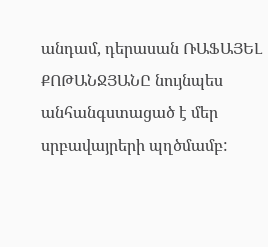անդամ, դերասան ՌԱՖԱՅԵԼ ՔՈԹԱՆՋՅԱՆԸ նույնպես անհանգստացած է մեր սրբավայրերի պղծմամբ: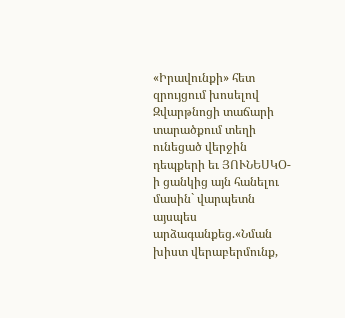«Իրավունքի» հետ զրույցում խոսելով Զվարթնոցի տաճարի տարածքում տեղի ունեցած վերջին դեպքերի եւ ՅՈՒՆԵՍԿՕ-ի ցանկից այն հանելու մասին` վարպետն այսպես արձագանքեց.«Նման խիստ վերաբերմունք,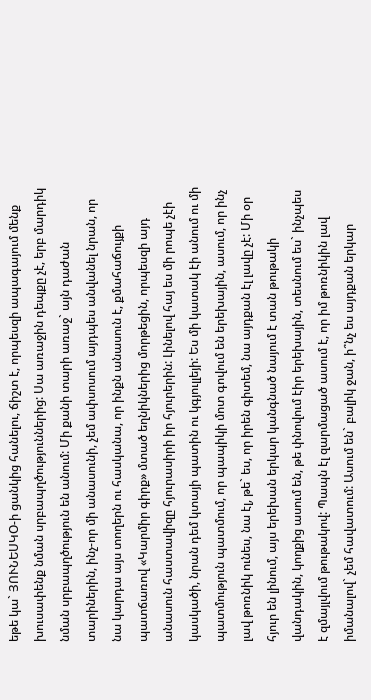եթե կա` ՅՈՒՆԵՍԿՕ-ի ցանկից հանելու, ճիշտ է, որպեսզի ապագայում մենք խուսափենք նման սրբապղծություններից: Սա առաջին դեպքը չէ, երբ մարդիկ նման սրբապղծություն են անում: Մի քանի տարի առաջ` այն դաժան տարիներին, ինչ-որ մի անասունի, չեմ ափսոսում այդպես անվանել նրան, որ նա կարդա այս տողերն ու հասկանա, որ ինքն անասուն է, քմահաճույքի պատճառով «Կարմիր գիրք» մտած եղնիկներից մորթեցին, որպեսզի այդ անասուն հաստավիզը հյուրասիրի իր հյուրերին: Լինելով հայ ես մի րոպե չէի կասկածի, նրան դեմ կտայի պատին ու կգյուլլեյի: Ես մի կատակ էի անում ու մի պատմություն պատմում, որ պապիկի մոտ գովում են երեխային, ասում, որ ինչ լավ թոռնիկ ունես, նա էլ, թե` ես, որ իրեն գիտեմ, նա այդքան էլ լավը չէ: Մի օր հյուր են լինում, այս երեխան երկար կանգնած նայում է տան թութակի վանդակին, կողքից ասում են, թե փնովում էիր երեխային, տեսնում ես` ինչպես է զմայլվում թութակով: Պապն էլ զարմացած ասում է, որ իմ թոռնիկին լավ իմանալով` չեմ հավատում: Ասում են` բալիկ ջան, ի՞նչ ես այդքան երկար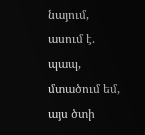նայում, ասում է. պապ, մտածում եմ, այս ծտի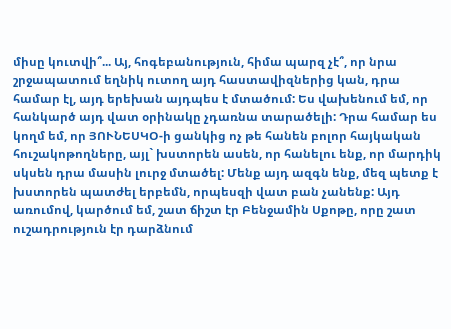միսը կուտվի՞... Այ, հոգեբանություն, հիմա պարզ չէ՞, որ նրա շրջապատում եղնիկ ուտող այդ հաստավիզներից կան, դրա համար էլ, այդ երեխան այդպես է մտածում: Ես վախենում եմ, որ հանկարծ այդ վատ օրինակը չդառնա տարածելի: Դրա համար ես կողմ եմ, որ ՅՈՒՆԵՍԿՕ-ի ցանկից ոչ թե հանեն բոլոր հայկական հուշակոթողները, այլ` խստորեն ասեն, որ հանելու ենք, որ մարդիկ սկսեն դրա մասին լուրջ մտածել: Մենք այդ ազգն ենք, մեզ պետք է խստորեն պատժել երբեմն, որպեսզի վատ բան չանենք: Այդ առումով, կարծում եմ, շատ ճիշտ էր Բենջամին Սքոթը, որը շատ ուշադրություն էր դարձնում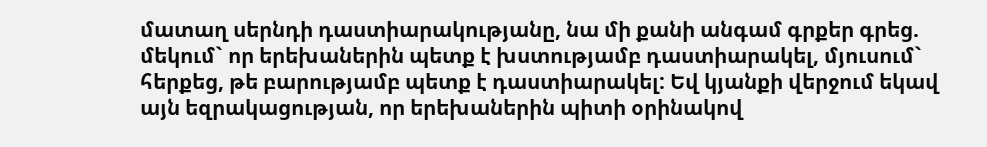մատաղ սերնդի դաստիարակությանը, նա մի քանի անգամ գրքեր գրեց. մեկում` որ երեխաներին պետք է խստությամբ դաստիարակել, մյուսում` հերքեց, թե բարությամբ պետք է դաստիարակել: Եվ կյանքի վերջում եկավ այն եզրակացության, որ երեխաներին պիտի օրինակով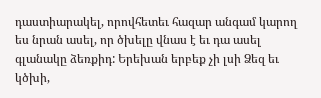դաստիարակել, որովհետեւ հազար անգամ կարող ես նրան ասել, որ ծխելը վնաս է եւ դա ասել գլանակը ձեռքիդ: Երեխան երբեք չի լսի Ձեզ եւ կծխի,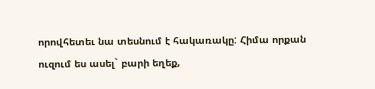որովհետեւ նա տեսնում է հակառակը: Հիմա որքան ուզում ես ասել` բարի եղեք,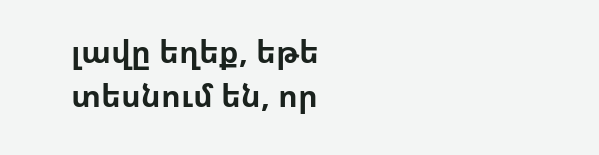լավը եղեք, եթե տեսնում են, որ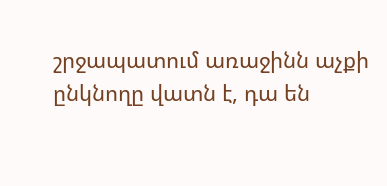շրջապատում առաջինն աչքի ընկնողը վատն է, դա են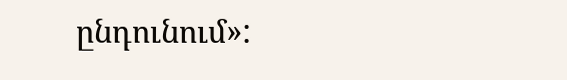ընդունում»: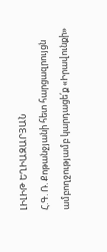ԼԻԼԻԹ ԵՂԻԱԶԱՐՅԱՆ
Հ.Գ. Ռ. Քոթանջյանի հետ հարցազրույցն ամբողջությամբ կարդացե՛ք «Իրավունքի»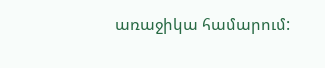առաջիկա համարում: